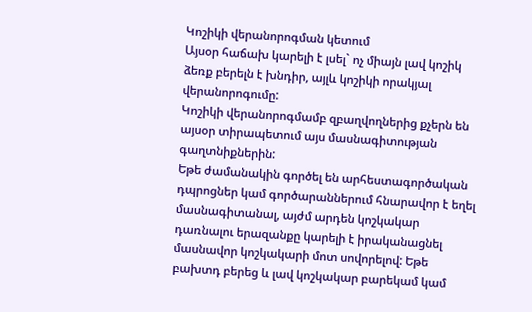Կոշիկի վերանորոգման կետում
Այսօր հաճախ կարելի է լսել` ոչ միայն լավ կոշիկ ձեռք բերելն է խնդիր, այլև կոշիկի որակյալ վերանորոգումը:
Կոշիկի վերանորոգմամբ զբաղվողներից քչերն են այսօր տիրապետում այս մասնագիտության գաղտնիքներին:
Եթե ժամանակին գործել են արհեստագործական դպրոցներ կամ գործարաններում հնարավոր է եղել մասնագիտանալ, այժմ արդեն կոշկակար դառնալու երազանքը կարելի է իրականացնել մասնավոր կոշկակարի մոտ սովորելով: Եթե բախտդ բերեց և լավ կոշկակար բարեկամ կամ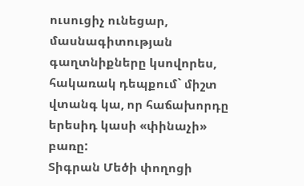ուսուցիչ ունեցար, մասնագիտության գաղտնիքները կսովորես, հակառակ դեպքում` միշտ վտանգ կա, որ հաճախորդը երեսիդ կասի «փինաչի» բառը:
Տիգրան Մեծի փողոցի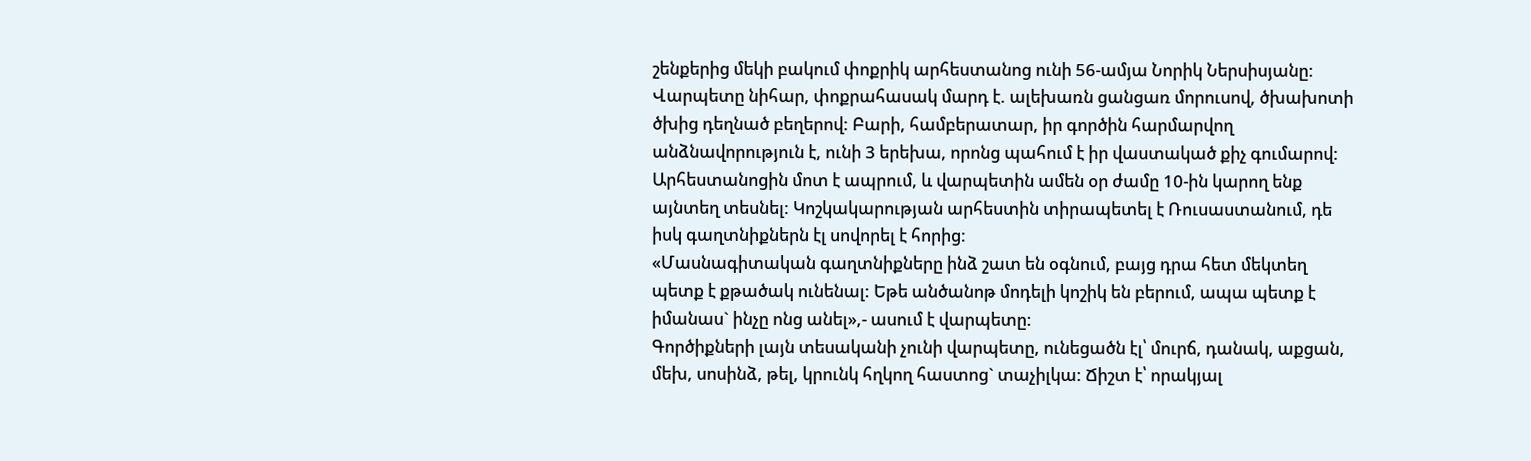շենքերից մեկի բակում փոքրիկ արհեստանոց ունի 56-ամյա Նորիկ Ներսիսյանը: Վարպետը նիհար, փոքրահասակ մարդ է. ալեխառն ցանցառ մորուսով, ծխախոտի ծխից դեղնած բեղերով: Բարի, համբերատար, իր գործին հարմարվող անձնավորություն է, ունի 3 երեխա, որոնց պահում է իր վաստակած քիչ գումարով: Արհեստանոցին մոտ է ապրում, և վարպետին ամեն օր ժամը 10-ին կարող ենք այնտեղ տեսնել: Կոշկակարության արհեստին տիրապետել է Ռուսաստանում, դե իսկ գաղտնիքներն էլ սովորել է հորից:
«Մասնագիտական գաղտնիքները ինձ շատ են օգնում, բայց դրա հետ մեկտեղ պետք է քթածակ ունենալ: Եթե անծանոթ մոդելի կոշիկ են բերում, ապա պետք է իմանաս` ինչը ոնց անել»,- ասում է վարպետը:
Գործիքների լայն տեսականի չունի վարպետը, ունեցածն էլ՝ մուրճ, դանակ, աքցան, մեխ, սոսինձ, թել, կրունկ հղկող հաստոց` տաչիլկա: Ճիշտ է՝ որակյալ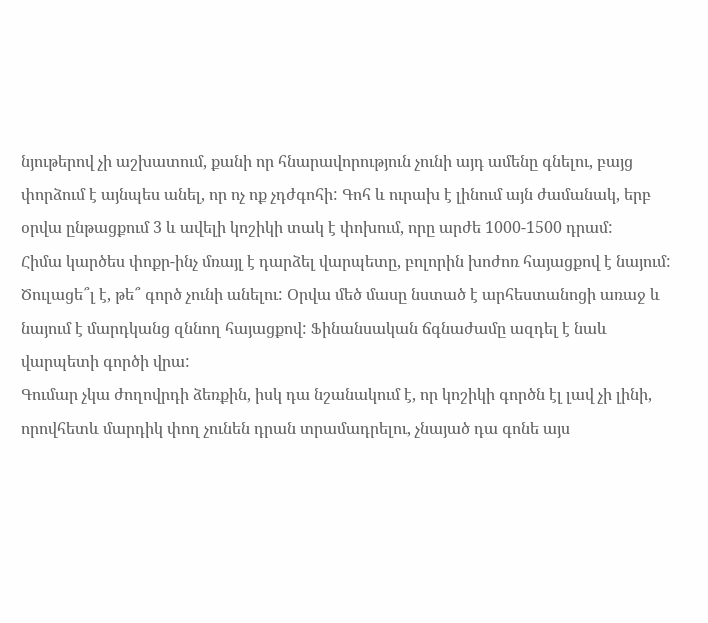նյութերով չի աշխատում, քանի որ հնարավորություն չունի այդ ամենը գնելու, բայց փորձում է այնպես անել, որ ոչ ոք չդժգոհի: Գոհ և ուրախ է լինում այն ժամանակ, երբ օրվա ընթացքում 3 և ավելի կոշիկի տակ է փոխում, որը արժե 1000-1500 դրամ:
Հիմա կարծես փոքր-ինչ մռայլ է դարձել վարպետը, բոլորին խոժոռ հայացքով է նայում: Ծուլացե՞լ է, թե՞ գործ չունի անելու: Օրվա մեծ մասը նստած է արհեստանոցի առաջ և նայում է մարդկանց զննող հայացքով: Ֆինանսական ճգնաժամը ազդել է նաև վարպետի գործի վրա:
Գումար չկա ժողովրդի ձեռքին, իսկ դա նշանակում է, որ կոշիկի գործն էլ լավ չի լինի, որովհետև մարդիկ փող չունեն դրան տրամադրելու, չնայած դա գոնե այս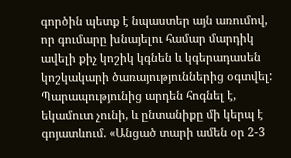գործին պետք է նպաստեր այն առումով, որ գումարը խնայելու համար մարդիկ ավելի քիչ կոշիկ կգնեն և կգերադասեն կոշկակարի ծառայություններից օգտվել: Պարապությունից արդեն հոգնել է, եկամուտ չունի, և ընտանիքը մի կերպ է գոյատևում. «Անցած տարի ամեն օր 2-3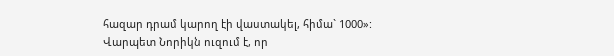հազար դրամ կարող էի վաստակել, հիմա` 1000»:
Վարպետ Նորիկն ուզում է, որ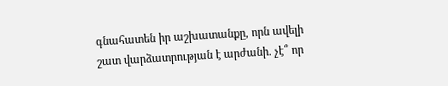գնահատեն իր աշխատանքը, որն ավելի շատ վարձատրության է արժանի. չէ՞ որ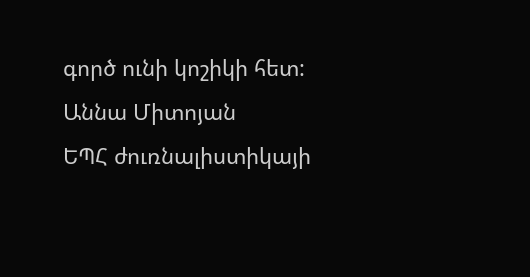գործ ունի կոշիկի հետ:
Աննա Միտոյան
ԵՊՀ ժուռնալիստիկայի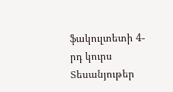ֆակուլտետի 4-րդ կուրս
Տեսանյութեր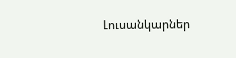Լուսանկարներ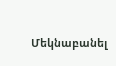Մեկնաբանել